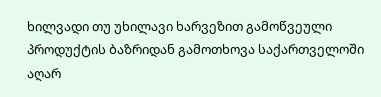ხილვადი თუ უხილავი ხარვეზით გამოწვეული პროდუქტის ბაზრიდან გამოთხოვა საქართველოში აღარ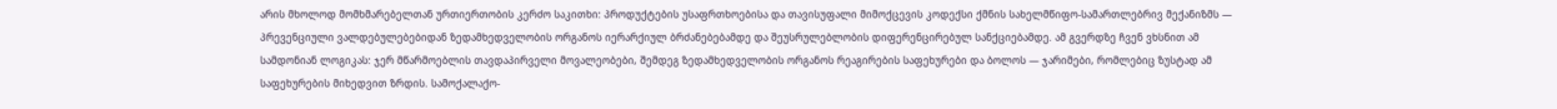არის მხოლოდ მომხმარებელთან ურთიერთობის კერძო საკითხი: პროდუქტების უსაფრთხოებისა და თავისუფალი მიმოქცევის კოდექსი ქმნის სახელმწიფო-სამართლებრივ მექანიზმს — პრევენციული ვალდებულებებიდან ზედამხედველობის ორგანოს იერარქიულ ბრძანებებამდე და შეუსრულებლობის დიფერენცირებულ სანქციებამდე. ამ გვერდზე ჩვენ ვხსნით ამ სამდონიან ლოგიკას: ჯერ მწარმოებლის თავდაპირველი მოვალეობები, შემდეგ ზედამხედველობის ორგანოს რეაგირების საფეხურები და ბოლოს — ჯარიმები, რომლებიც ზუსტად ამ საფეხურების მიხედვით ზრდის. სამოქალაქო-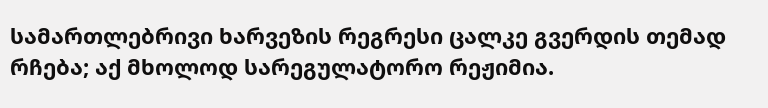სამართლებრივი ხარვეზის რეგრესი ცალკე გვერდის თემად რჩება; აქ მხოლოდ სარეგულატორო რეჟიმია.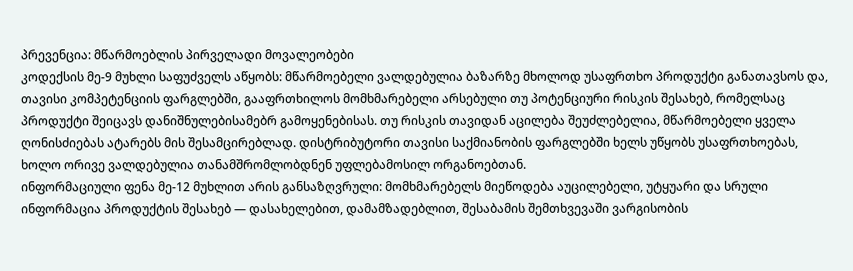პრევენცია: მწარმოებლის პირველადი მოვალეობები
კოდექსის მე-9 მუხლი საფუძველს აწყობს: მწარმოებელი ვალდებულია ბაზარზე მხოლოდ უსაფრთხო პროდუქტი განათავსოს და, თავისი კომპეტენციის ფარგლებში, გააფრთხილოს მომხმარებელი არსებული თუ პოტენციური რისკის შესახებ, რომელსაც პროდუქტი შეიცავს დანიშნულებისამებრ გამოყენებისას. თუ რისკის თავიდან აცილება შეუძლებელია, მწარმოებელი ყველა ღონისძიებას ატარებს მის შესამცირებლად. დისტრიბუტორი თავისი საქმიანობის ფარგლებში ხელს უწყობს უსაფრთხოებას, ხოლო ორივე ვალდებულია თანამშრომლობდნენ უფლებამოსილ ორგანოებთან.
ინფორმაციული ფენა მე-12 მუხლით არის განსაზღვრული: მომხმარებელს მიეწოდება აუცილებელი, უტყუარი და სრული ინფორმაცია პროდუქტის შესახებ — დასახელებით, დამამზადებლით, შესაბამის შემთხვევაში ვარგისობის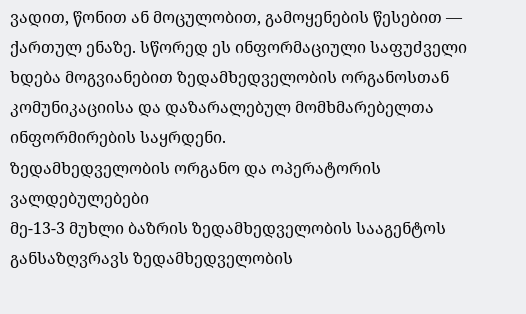ვადით, წონით ან მოცულობით, გამოყენების წესებით — ქართულ ენაზე. სწორედ ეს ინფორმაციული საფუძველი ხდება მოგვიანებით ზედამხედველობის ორგანოსთან კომუნიკაციისა და დაზარალებულ მომხმარებელთა ინფორმირების საყრდენი.
ზედამხედველობის ორგანო და ოპერატორის ვალდებულებები
მე-13-3 მუხლი ბაზრის ზედამხედველობის სააგენტოს განსაზღვრავს ზედამხედველობის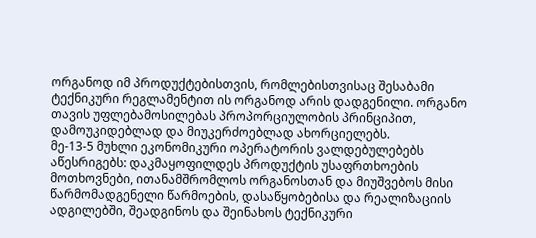ორგანოდ იმ პროდუქტებისთვის, რომლებისთვისაც შესაბამი ტექნიკური რეგლამენტით ის ორგანოდ არის დადგენილი. ორგანო თავის უფლებამოსილებას პროპორციულობის პრინციპით, დამოუკიდებლად და მიუკერძოებლად ახორციელებს.
მე-13-5 მუხლი ეკონომიკური ოპერატორის ვალდებულებებს აწესრიგებს: დაკმაყოფილდეს პროდუქტის უსაფრთხოების მოთხოვნები, ითანამშრომლოს ორგანოსთან და მიუშვებოს მისი წარმომადგენელი წარმოების, დასაწყობებისა და რეალიზაციის ადგილებში, შეადგინოს და შეინახოს ტექნიკური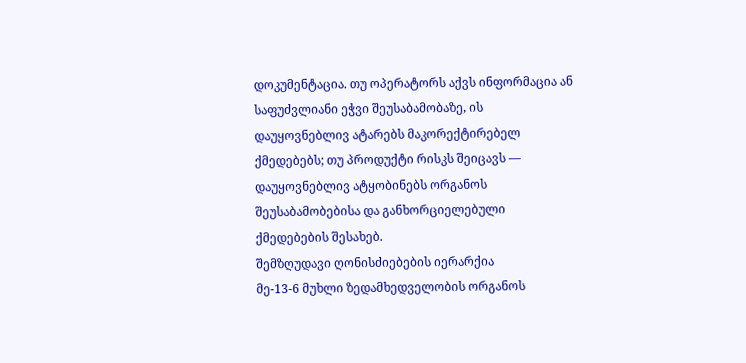დოკუმენტაცია. თუ ოპერატორს აქვს ინფორმაცია ან საფუძვლიანი ეჭვი შეუსაბამობაზე, ის დაუყოვნებლივ ატარებს მაკორექტირებელ ქმედებებს; თუ პროდუქტი რისკს შეიცავს — დაუყოვნებლივ ატყობინებს ორგანოს შეუსაბამობებისა და განხორციელებული ქმედებების შესახებ.
შემზღუდავი ღონისძიებების იერარქია
მე-13-6 მუხლი ზედამხედველობის ორგანოს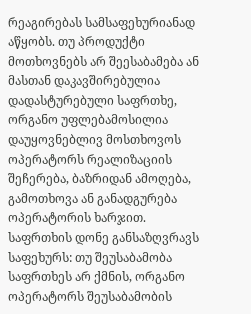რეაგირებას სამსაფეხურიანად აწყობს. თუ პროდუქტი მოთხოვნებს არ შეესაბამება ან მასთან დაკავშირებულია დადასტურებული საფრთხე, ორგანო უფლებამოსილია დაუყოვნებლივ მოსთხოვოს ოპერატორს რეალიზაციის შეჩერება, ბაზრიდან ამოღება, გამოთხოვა ან განადგურება ოპერატორის ხარჯით. საფრთხის დონე განსაზღვრავს საფეხურს: თუ შეუსაბამობა საფრთხეს არ ქმნის, ორგანო ოპერატორს შეუსაბამობის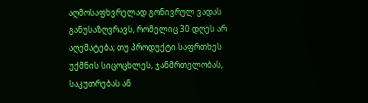აღმოსაფხვრელად გონივრულ ვადას განუსაზღვრავს, რომელიც 30 დღეს არ აღემატება; თუ პროდუქტი საფრთხეს უქმნის სიცოცხლეს, ჯანმრთელობას, საკუთრებას ან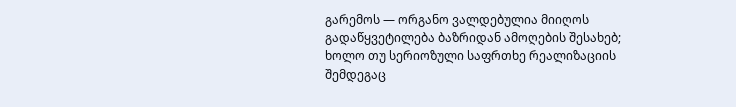გარემოს — ორგანო ვალდებულია მიიღოს გადაწყვეტილება ბაზრიდან ამოღების შესახებ; ხოლო თუ სერიოზული საფრთხე რეალიზაციის შემდეგაც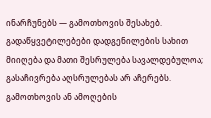ინარჩუნებს — გამოთხოვის შესახებ.
გადაწყვეტილებები დადგენილების სახით მიიღება და მათი შესრულება სავალდებულოა; გასაჩივრება აღსრულებას არ აჩერებს. გამოთხოვის ან ამოღების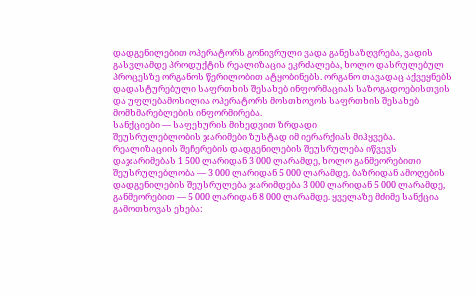დადგენილებით ოპერატორს გონივრული ვადა განესაზღვრება, ვადის გასვლამდე პროდუქტის რეალიზაცია ეკრძალება, ხოლო დასრულებულ პროცესზე ორგანოს წერილობით ატყობინებს. ორგანო თავადაც აქვეყნებს დადასტურებული საფრთხის შესახებ ინფორმაციას საზოგადოებისთვის და უფლებამოსილია ოპერატორს მოსთხოვოს საფრთხის შესახებ მომხმარებლების ინფორმირება.
სანქციები — საფეხურის მიხედვით ზრდადი
შეუსრულებლობის ჯარიმები ზუსტად იმ იერარქიას მიჰყვება. რეალიზაციის შეჩერების დადგენილების შეუსრულება იწვევს დაჯარიმებას 1 500 ლარიდან 3 000 ლარამდე, ხოლო განმეორებითი შეუსრულებლობა — 3 000 ლარიდან 5 000 ლარამდე. ბაზრიდან ამოღების დადგენილების შეუსრულება ჯარიმდება 3 000 ლარიდან 5 000 ლარამდე, განმეორებით — 5 000 ლარიდან 8 000 ლარამდე. ყველაზე მძიმე სანქცია გამოთხოვას ეხება: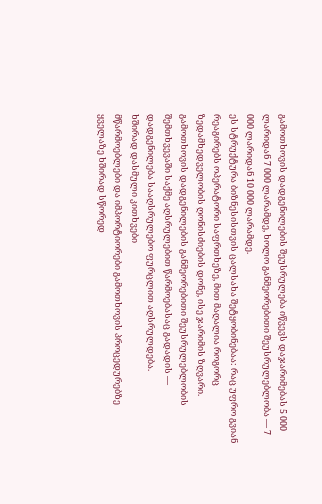გამოთხოვის დადგენილების შეუსრულება იწვევს დაჯარიმებას 5 000 ლარიდან 7 000 ლარამდე, ხოლო განმეორებითი შეუსრულებლობა — 7 000 ლარიდან 10 000 ლარამდე.
ეს სტრუქტურა ბიზნესისთვის ცალსახა შეტყობინებაა: რაც უფრო გვიან რეაგირებს ოპერატორი საფრთხეზე, მით მაღალია როგორც ზედამხედველობის ღონისძიების დონე, ისე ჯარიმის ზღვარი. გამოთხოვის დადგენილების განმეორებითი შეუსრულებლობის შემთხვევაში საქმე აღსრულებით წარმოებასაც გადადის — დადგენილება სააღსრულებო ფურცლით აღსრულდება.
ხშირად დასმული კითხვები
მწარმოებლები და იმპორტიორები გამოთხოვის პროცედურებზე ყველაზე ხშირად სწორედ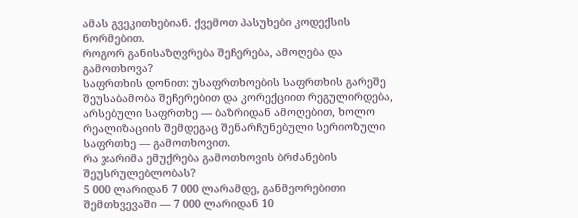ამას გვეკითხებიან. ქვემოთ პასუხები კოდექსის ნორმებით.
როგორ განისაზღვრება შეჩერება, ამოღება და გამოთხოვა?
საფრთხის დონით: უსაფრთხოების საფრთხის გარეშე შეუსაბამობა შეჩერებით და კორექციით რეგულირდება, არსებული საფრთხე — ბაზრიდან ამოღებით, ხოლო რეალიზაციის შემდეგაც შენარჩუნებული სერიოზული საფრთხე — გამოთხოვით.
რა ჯარიმა ემუქრება გამოთხოვის ბრძანების შეუსრულებლობას?
5 000 ლარიდან 7 000 ლარამდე, განმეორებითი შემთხვევაში — 7 000 ლარიდან 10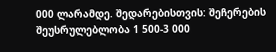000 ლარამდე. შედარებისთვის: შეჩერების შეუსრულებლობა 1 500-3 000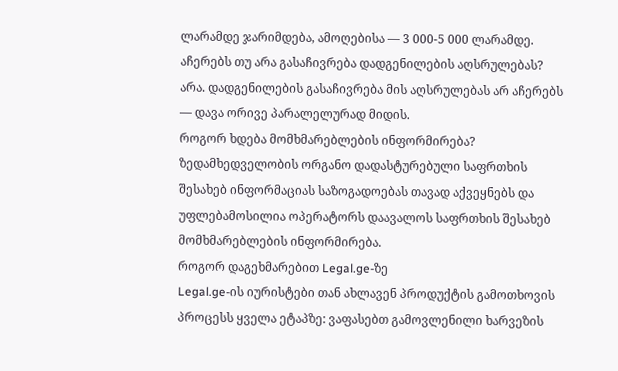ლარამდე ჯარიმდება, ამოღებისა — 3 000-5 000 ლარამდე.
აჩერებს თუ არა გასაჩივრება დადგენილების აღსრულებას?
არა. დადგენილების გასაჩივრება მის აღსრულებას არ აჩერებს — დავა ორივე პარალელურად მიდის.
როგორ ხდება მომხმარებლების ინფორმირება?
ზედამხედველობის ორგანო დადასტურებული საფრთხის შესახებ ინფორმაციას საზოგადოებას თავად აქვეყნებს და უფლებამოსილია ოპერატორს დაავალოს საფრთხის შესახებ მომხმარებლების ინფორმირება.
როგორ დაგეხმარებით Legal.ge-ზე
Legal.ge-ის იურისტები თან ახლავენ პროდუქტის გამოთხოვის პროცესს ყველა ეტაპზე: ვაფასებთ გამოვლენილი ხარვეზის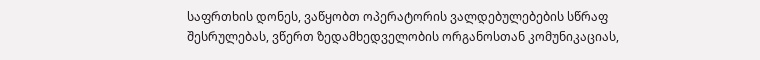საფრთხის დონეს, ვაწყობთ ოპერატორის ვალდებულებების სწრაფ შესრულებას, ვწერთ ზედამხედველობის ორგანოსთან კომუნიკაციას,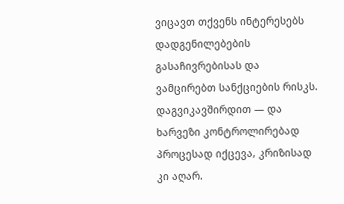ვიცავთ თქვენს ინტერესებს დადგენილებების გასაჩივრებისას და ვამცირებთ სანქციების რისკს. დაგვიკავშირდით — და ხარვეზი კონტროლირებად პროცესად იქცევა, კრიზისად კი აღარ.